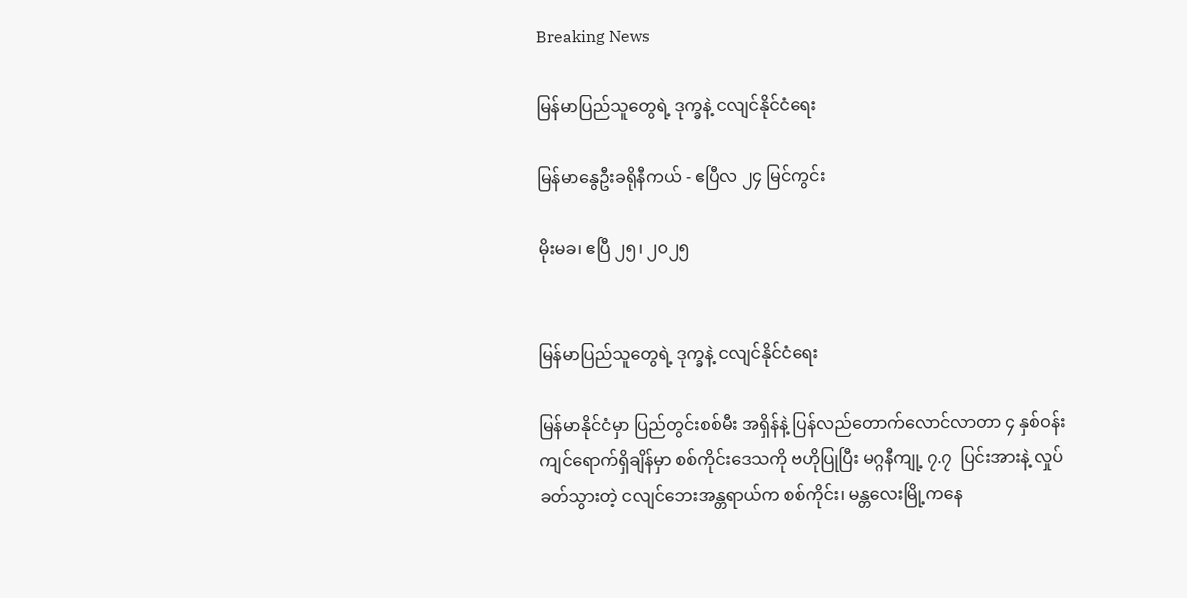Breaking News

မြန်မာပြည်သူတွေရဲ့ ဒုက္ခနဲ့ ငလျင်နိုင်ငံရေး

မြန်မာနွေဦးခရိုနီကယ် - ဧပြီလ ၂၄ မြင်ကွင်း

မိုးမခ၊ ဧပြီ ၂၅၊ ၂၀၂၅


မြန်မာပြည်သူတွေရဲ့ ဒုက္ခနဲ့ ငလျင်နိုင်ငံရေး

မြန်မာနိုင်ငံမှာ ပြည်တွင်းစစ်မီး အရှိန်နဲ့ ပြန်လည်တောက်လောင်လာတာ ၄ နှစ်ဝန်းကျင်ရောက်ရှိချိန်မှာ စစ်ကိုင်းဒေသကို ဗဟိုပြုပြီး မဂ္ဂနီကျု့ ၇.၇  ပြင်းအားနဲ့ လှုပ်ခတ်သွားတဲ့ ငလျင်ဘေးအန္တရာယ်က စစ်ကိုင်း၊ မန္တလေးမြို့ကနေ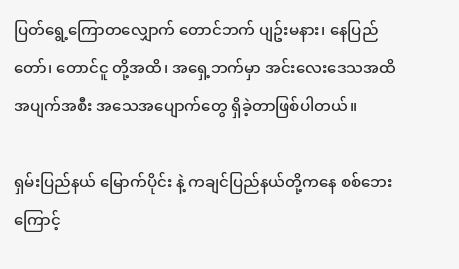ပြတ်ရွေ့ကြောတလျှောက် တောင်ဘက် ပျဥ်းမနား၊ နေပြည်တော်၊ တောင်ငူ တို့အထိ၊ အရှေ့ဘက်မှာ အင်းလေးဒေသအထိ အပျက်အစီး အသေအပျောက်တွေ ရှိခဲ့တာဖြစ်ပါတယ်။

ရှမ်းပြည်နယ် မြောက်ပိုင်း နဲ့ ကချင်ပြည်နယ်တို့ကနေ စစ်ဘေးကြောင့်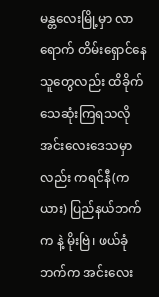မန္တလေးမြို့မှာ လာရောက် တိမ်းရှောင်နေသူတွေလည်း ထိခိုက်သေဆုံးကြရသလို အင်းလေးဒေသမှာလည်း ကရင်နီ(ကယား) ပြည်နယ်ဘက်က နဲ့ မိုးဗြဲ၊ ဖယ်ခုံဘက်က အင်းလေး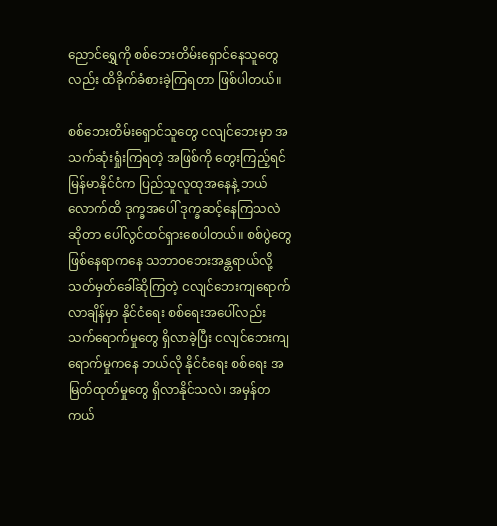ညောင်ရွှေကို စစ်ဘေးတိမ်းရှောင်နေသူတွေလည်း ထိခိုက်ခံစားခဲ့ကြရတာ ဖြစ်ပါတယ်။

စစ်ဘေးတိမ်းရှောင်သူတွေ ငလျင်ဘေးမှာ အသက်ဆုံးရှုံးကြရတဲ့ အဖြစ်ကို တွေးကြည့်ရင် မြန်မာနိုင်ငံက ပြည်သူလူထုအနေနဲ့ ဘယ်လောက်ထိ ဒုက္ခအပေါ် ဒုက္ခဆင့်နေကြသလဲဆိုတာ ပေါ်လွင်ထင်ရှားစေပါတယ်။ စစ်ပွဲတွေ ဖြစ်နေရာကနေ သဘာဝဘေးအန္တရာယ်လို့ သတ်မှတ်ခေါ်ဆိုကြတဲ့ ငလျင်ဘေးကျရောက်လာချိန်မှာ နိုင်ငံရေး စစ်ရေးအပေါ်လည်း သက်ရောက်မှုတွေ ရှိလာခဲ့ပြီး ငလျင်ဘေးကျရောက်မှုကနေ ဘယ်လို နိုင်ငံရေး စစ်ရေး အမြတ်ထုတ်မှုတွေ ရှိလာနိုင်သလဲ၊ အမှန်တကယ်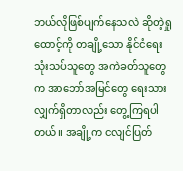ဘယ်လိုဖြစ်ပျက်နေသလဲ ဆိုတဲ့ရှုထောင့်ကို တချို့သော နိုင်ငံရေး သုံးသပ်သူတွေ အကဲခတ်သူတွေက အာဘော်အမြင်တွေ ရေးသားလျှက်ရှိတာလည်း တွေ့ကြရပါတယ်။ အချို့က ငလျင်ပြတ်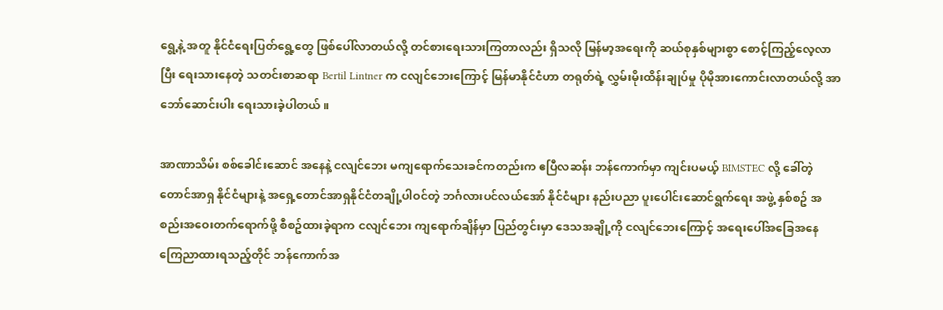ရွေ့နဲ့ အတူ နိုင်ငံရေးပြတ်ရွေ့တွေ ဖြစ်ပေါ်လာတယ်လို့ တင်စားရေးသားကြတာလည်း ရှိသလို မြန်မာ့အရေးကို ဆယ်စုနှစ်များစွာ စောင့်ကြည့်လေ့လာပြီး ရေးသားနေတဲ့ သတင်းစာဆရာ Bertil Lintner က ငလျင်ဘေးကြောင့် မြန်မာနိုင်ငံဟာ တရုတ်ရဲ့ လွှမ်းမိုးထိန်းချုပ်မှု ပိုမိုအားကောင်းလာတယ်လို့ အာဘော်ဆောင်းပါး ရေးသားခဲ့ပါတယ်။

အာဏာသိမ်း စစ်ခေါင်းဆောင် အနေနဲ့ ငလျင်ဘေး မကျရောက်သေးခင်ကတည်းက ဧပြီလဆန်း ဘန်ကောက်မှာ ကျင်းပမယ့် BIMSTEC လို့ ခေါ်တဲ့ တောင်အာရှ နိုင်ငံများနဲ့ အရှေ့တောင်အာရှနိုင်ငံတချို့ပါဝင်တဲ့ ဘင်္ဂလားပင်လယ်အော် နိုင်ငံများ နည်းပညာ ပူးပေါင်းဆောင်ရွက်ရေး အဖွဲ့ နှစ်စဥ် အစည်းအဝေးတက်ရောက်ဖို့ စီစဥ်ထားခဲ့ရာက ငလျင်ဘေး ကျရောက်ချိန်မှာ ပြည်တွင်းမှာ ဒေသအချို့ကို ငလျင်ဘေးကြောင့် အရေးပေါ်အခြေအနေ ကြေညာထားရသည့်တိုင် ဘန်ကောက်အ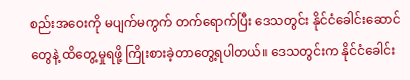စည်းအဝေးကို မပျက်မကွက် တက်ရောက်ပြီး ဒေသတွင်း နိုင်ငံခေါင်းဆောင်တွေနဲ့ ထိတွေ့မှုရဖို့ ကြိုးစားခဲ့တာတွေ့ရပါတယ်။ ဒေသတွင်းက နိုင်ငံခေါင်း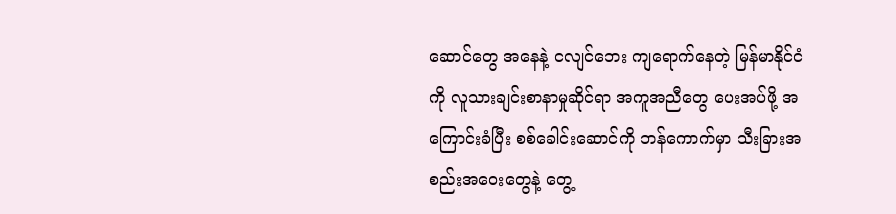ဆောင်တွေ အနေနဲ့ ငလျင်ဘေး ကျရောက်နေတဲ့ မြန်မာနိုင်ငံကို လူသားချင်းစာနာမှုဆိုင်ရာ အကူအညီတွေ ပေးအပ်ဖို့ အကြောင်းခံပြီး စစ်ခေါင်းဆောင်ကို ဘန်ကောက်မှာ သီးခြားအစည်းအဝေးတွေနဲ့ တွေ့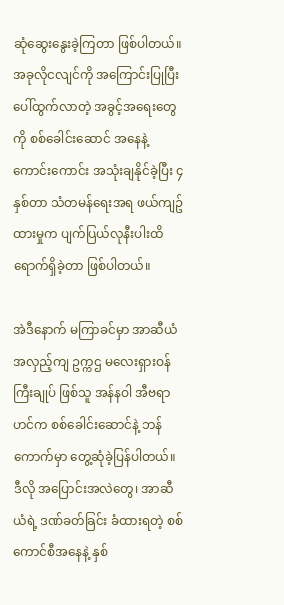ဆုံဆွေးနွေးခဲ့ကြတာ ဖြစ်ပါတယ်။ အခုလိုငလျင်ကို အကြောင်းပြုပြီးပေါ်ထွက်လာတဲ့ အခွင့်အရေးတွေကို စစ်ခေါင်းဆောင် အနေနဲ့ ကောင်းကောင်း အသုံးချနိုင်ခဲ့ပြီး ၄ နှစ်တာ သံတမန်ရေးအရ ဖယ်ကျဥ်ထားမှုက ပျက်ပြယ်လုနီးပါးထိ ရောက်ရှိခဲ့တာ ဖြစ်ပါတယ်။

အဲဒီနောက် မကြာခင်မှာ အာဆီယံ အလှည့်ကျ ဥက္ကဌ မလေးရှားဝန်ကြီးချုပ် ဖြစ်သူ အန်နဝါ အီဗရာဟင်က စစ်ခေါင်းဆောင်နဲ့ ဘန်ကောက်မှာ တွေ့ဆုံခဲ့ပြန်ပါတယ်။ ဒီလို အပြောင်းအလဲတွေ၊ အာဆီယံရဲ့ ဒဏ်ခတ်ခြင်း ခံထားရတဲ့ စစ်ကောင်စီအနေနဲ့ နှစ်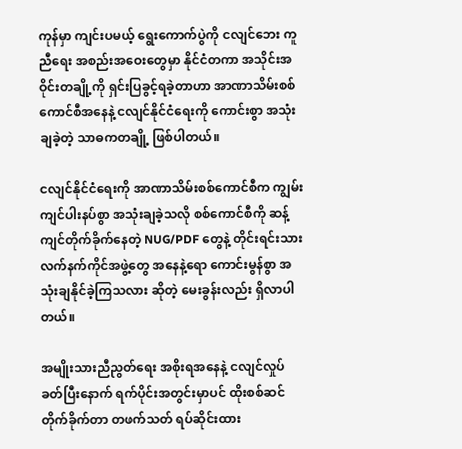ကုန်မှာ ကျင်းပမယ့် ရွေးကောက်ပွဲကို ငလျင်ဘေး ကူညီရေး အစည်းအဝေးတွေမှာ နိုင်ငံတကာ အသိုင်းအဝိုင်းတချို့ကို ရှင်းပြခွင့်ရခဲ့တာဟာ အာဏာသိမ်းစစ်ကောင်စီအနေနဲ့ ငလျင်နိုင်ငံရေးကို ကောင်းစွာ အသုံးချခဲ့တဲ့ သာဓကတချို့ ဖြစ်ပါတယ်။

ငလျင်နိုင်ငံရေးကို အာဏာသိမ်းစစ်ကောင်စီက ကျွမ်းကျင်ပါးနပ်စွာ အသုံးချခဲ့သလို စစ်ကောင်စီကို ဆန့်ကျင်တိုက်ခိုက်နေတဲ့ NUG/PDF တွေနဲ့ တိုင်းရင်းသား လက်နက်ကိုင်အဖွဲ့တွေ အနေနဲ့ရော ကောင်းမွန်စွာ အသုံးချနိုင်ခဲ့ကြသလား ဆိုတဲ့ မေးခွန်းလည်း ရှိလာပါတယ်။

အမျိုးသားညီညွတ်ရေး အစိုးရအနေနဲ့ ငလျင်လှုပ်ခတ်ပြီးနောက် ရက်ပိုင်းအတွင်းမှာပင် ထိုးစစ်ဆင်တိုက်ခိုက်တာ တဖက်သတ် ရပ်ဆိုင်းထား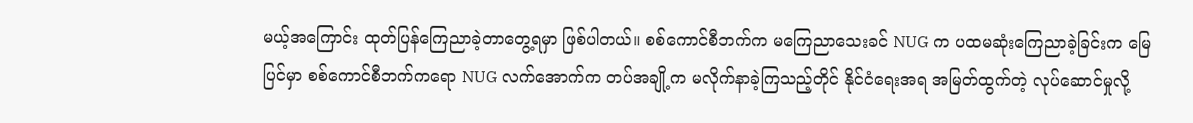မယ့်အကြောင်း ထုတ်ပြန်ကြေညာခဲ့တာတွေ့ရမှာ ဖြစ်ပါတယ်။ စစ်ကောင်စီဘက်က မကြေညာသေးခင် NUG က ပထမဆုံးကြေညာခဲ့ခြင်းက မြေပြင်မှာ စစ်ကောင်စီဘက်ကရော NUG လက်အောက်က တပ်အချို့က မလိုက်နာခဲ့ကြသည့်တိုင် နိုင်ငံရေးအရ အမြတ်ထွက်တဲ့ လုပ်ဆောင်မှုလို့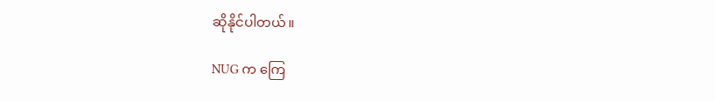ဆိုနိုင်ပါတယ်။

NUG က ကြေ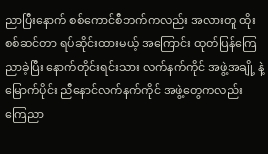ညာပြီးနောက် စစ်ကောင်စီဘက်ကလည်း အလားတူ ထိုးစစ်ဆင်တာ ရပ်ဆိုင်းထားမယ့် အကြောင်း ထုတ်ပြန်ကြေညာခဲ့ပြီး နောက်တိုင်းရင်းသား လက်နက်ကိုင် အဖွဲ့အချို့ နဲ့ မြောက်ပိုင်း ညီနောင်လက်နက်ကိုင် အဖွဲ့တွေကလည်း ကြေညာ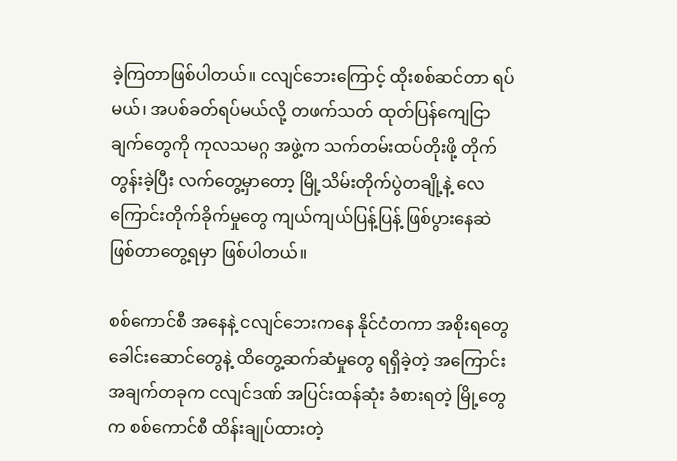ခဲ့ကြတာဖြစ်ပါတယ်။ ငလျင်ဘေးကြောင့် ထိုးစစ်ဆင်တာ ရပ်မယ်၊ အပစ်ခတ်ရပ်မယ်လို့ တဖက်သတ် ထုတ်ပြန်ကျေငြာချက်တွေကို ကုလသမဂ္ဂ အဖွဲ့က သက်တမ်းထပ်တိုးဖို့ တိုက်တွန်းခဲ့ပြီး လက်တွေ့မှာတော့ မြို့သိမ်းတိုက်ပွဲတချို့နဲ့ လေကြောင်းတိုက်ခိုက်မှုတွေ ကျယ်ကျယ်ပြန့်ပြန့် ဖြစ်ပွားနေဆဲ ဖြစ်တာတွေ့ရမှာ ဖြစ်ပါတယ်။

စစ်ကောင်စီ အနေနဲ့ ငလျင်ဘေးကနေ နိုင်ငံတကာ အစိုးရတွေ ခေါင်းဆောင်တွေနဲ့ ထိတွေ့ဆက်ဆံမှုတွေ ရရှိခဲ့တဲ့ အကြောင်းအချက်တခုက ငလျင်ဒဏ် အပြင်းထန်ဆုံး ခံစားရတဲ့ မြို့တွေက စစ်ကောင်စီ ထိန်းချုပ်ထားတဲ့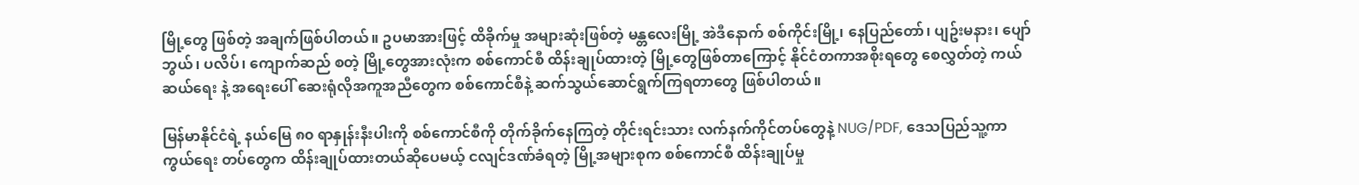မြို့တွေ ဖြစ်တဲ့ အချက်ဖြစ်ပါတယ်။ ဥပမာအားဖြင့် ထိခိုက်မှု အများဆုံးဖြစ်တဲ့ မန္တလေးမြို့ အဲဒီနောက် စစ်ကိုင်းမြို့၊ နေပြည်တော်၊ ပျဥ်းမနား၊ ပျော်ဘွယ်၊ ပလိပ်၊ ကျောက်ဆည် စတဲ့ မြို့တွေအားလုံးက စစ်ကောင်စီ ထိန်းချုပ်ထားတဲ့ မြို့တွေဖြစ်တာကြောင့် နိုင်ငံတကာအစိုးရတွေ စေလွှတ်တဲ့ ကယ်ဆယ်ရေး နဲ့ အရေးပေါ် ဆေးရုံလိုအကူအညီတွေက စစ်ကောင်စီနဲ့ ဆက်သွယ်ဆောင်ရွက်ကြရတာတွေ ဖြစ်ပါတယ်။

မြန်မာနိုင်ငံရဲ့ နယ်မြေ ၈၀ ရာနှုန်းနီးပါးကို စစ်ကောင်စီကို တိုက်ခိုက်နေကြတဲ့ တိုင်းရင်းသား လက်နက်ကိုင်တပ်တွေနဲ့ NUG/PDF, ဒေသပြည်သူ့ကာကွယ်ရေး တပ်တွေက ထိန်းချုပ်ထားတယ်ဆိုပေမယ့် ငလျင်ဒဏ်ခံရတဲ့ မြို့အများစုက စစ်ကောင်စီ ထိန်းချုပ်မှု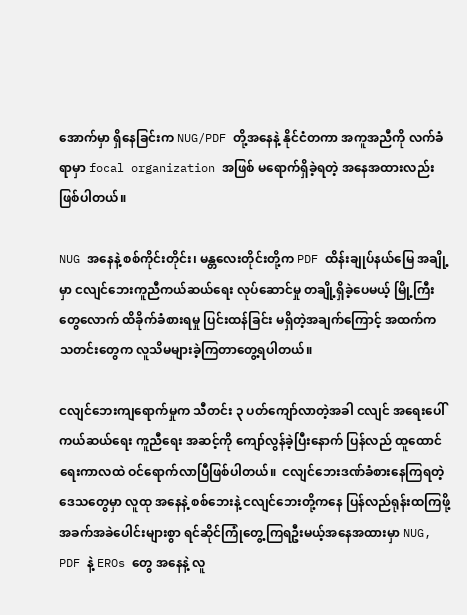အောက်မှာ ရှိနေခြင်းက NUG/PDF တို့အနေနဲ့ နိုင်ငံတကာ အကူအညီကို လက်ခံရာမှာ focal organization အဖြစ် မရောက်ရှိခဲ့ရတဲ့ အနေအထားလည်း ဖြစ်ပါတယ်။

NUG အနေနဲ့ စစ်ကိုင်းတိုင်း၊ မန္တလေးတိုင်းတို့က PDF ထိန်းချုပ်နယ်မြေ အချို့မှာ ငလျင်ဘေးကူညီကယ်ဆယ်ရေး လုပ်ဆောင်မှု တချို့ရှိခဲ့ပေမယ့် မြို့ကြီးတွေလောက် ထိခိုက်ခံစားရမှု ပြင်းထန်ခြင်း မရှိတဲ့အချက်ကြောင့် အထက်က သတင်းတွေက လူသိမများခဲ့ကြတာတွေ့ရပါတယ်။

ငလျင်ဘေးကျရောက်မှုက သီတင်း ၃ ပတ်ကျော်လာတဲ့အခါ ငလျင် အရေးပေါ် ကယ်ဆယ်ရေး ကူညီရေး အဆင့်ကို ကျော်လွန်ခဲ့ပြီးနောက် ပြန်လည် ထူထောင်ရေးကာလထဲ ဝင်ရောက်လာပြီဖြစ်ပါတယ်။  ငလျင်ဘေးဒဏ်ခံစားနေကြရတဲ့ ဒေသတွေမှာ လူထု အနေနဲ့ စစ်ဘေးနဲ့ ငလျင်ဘေးတို့ကနေ ပြန်လည်ရုန်းထကြဖို့ အခက်အခဲပေါင်းများစွာ ရင်ဆိုင်ကြုံတွေ့ကြရဦးမယ့်အနေအထားမှာ NUG, PDF နဲ့ EROs တွေ အနေနဲ့ လူ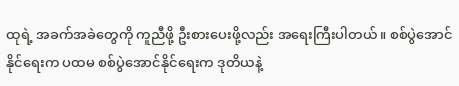ထုရဲ့ အခက်အခဲတွေကို ကူညီဖို့ ဦးစားပေးဖို့လည်း အရေးကြီးပါတယ်။ စစ်ပွဲအောင်နိုင်ရေးက ပထမ စစ်ပွဲအောင်နိုင်ရေးက ဒုတိယနဲ့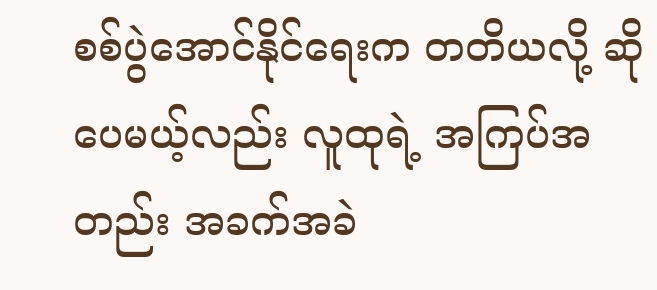စစ်ပွဲအောင်နိုင်ရေးက တတိယလို့ ဆိုပေမယ့်လည်း လူထုရဲ့ အကြပ်အတည်း အခက်အခဲ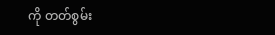ကို တတ်စွမ်း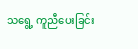သရွေ့ ကူညီပေးခြင်း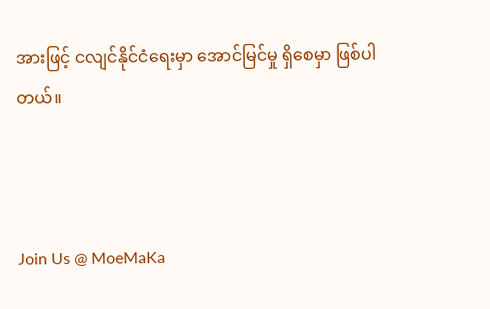အားဖြင့် ငလျင်နိုင်ငံရေးမှာ အောင်မြင်မှု ရှိစေမှာ ဖြစ်ပါတယ်။



Join Us @ MoeMaKa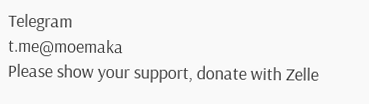Telegram
t.me@moemaka
Please show your support, donate with Zelle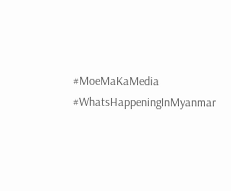#MoeMaKaMedia
#WhatsHappeningInMyanmar